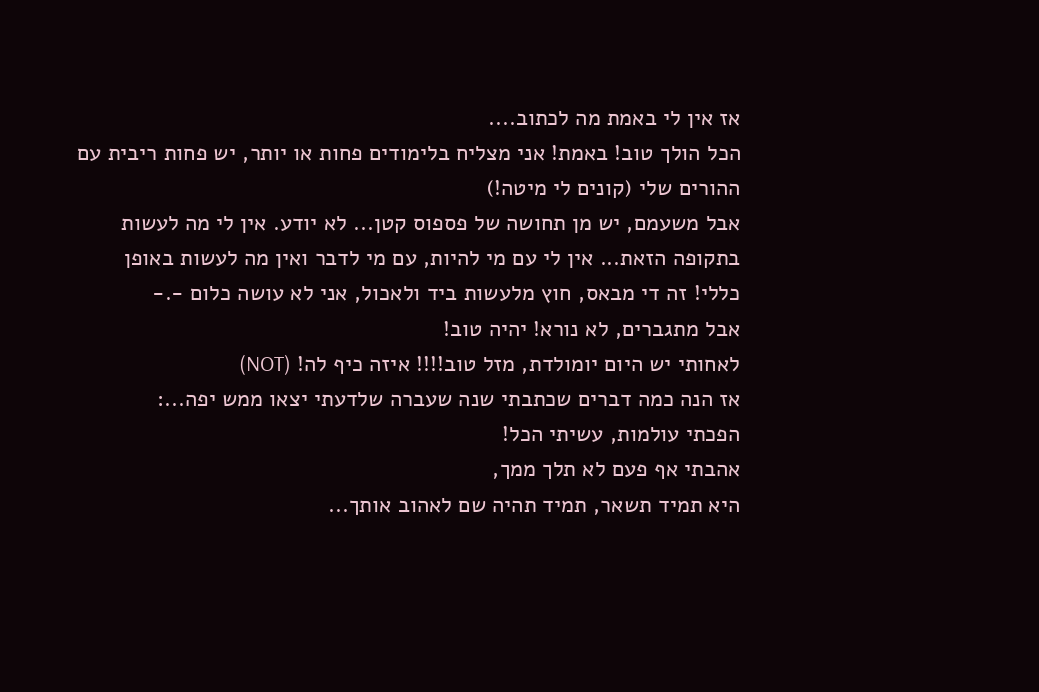אז אין לי באמת מה לכתוב....
הכל הולך טוב! באמת! אני מצליח בלימודים פחות או יותר, יש פחות ריבית עם ההורים שלי (קונים לי מיטה!)
אבל משעמם, יש מן תחושה של פספוס קטן... לא יודע. אין לי מה לעשות בתקופה הזאת... אין לי עם מי להיות, עם מי לדבר ואין מה לעשות באופן כללי! זה די מבאס, חוץ מלעשות ביד ולאכול, אני לא עושה כלום -.-
אבל מתגברים, לא נורא! יהיה טוב!
לאחותי יש היום יומולדת, מזל טוב!!!! איזה כיף לה! (NOT)
אז הנה כמה דברים שכתבתי שנה שעברה שלדעתי יצאו ממש יפה...:
הפכתי עולמות, עשיתי הכל!
אהבתי אף פעם לא תלך ממך,
היא תמיד תשאר, תמיד תהיה שם לאהוב אותך...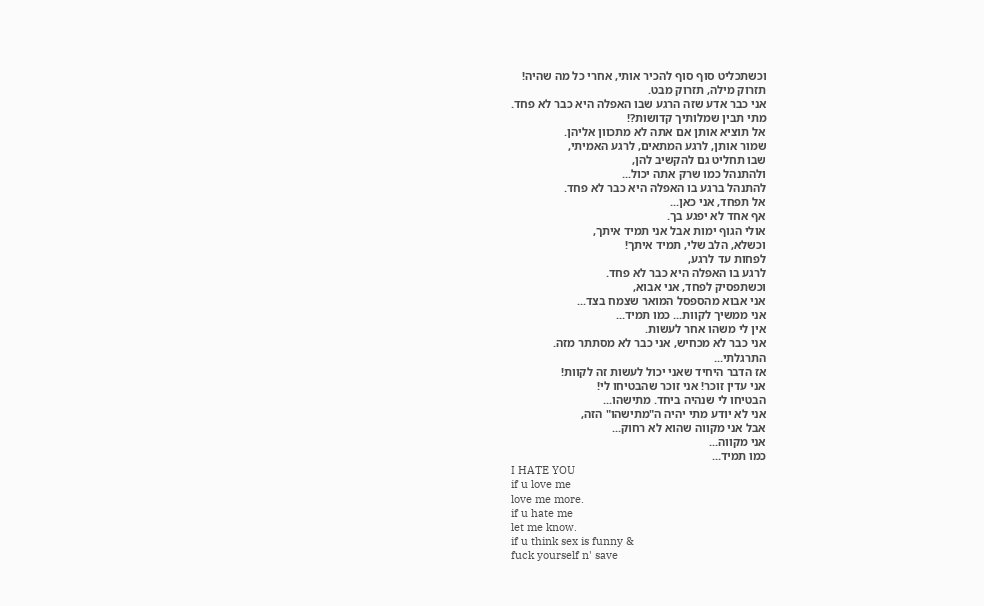וכשתכליט סוף סוף להכיר אותי, אחרי כל מה שהיה!
תזרוק מילה, תזרוק מבט.
אני כבר אדע שזה הרגע שבו האפלה היא כבר לא פחד.
מתי תבין שמלותיך קדושות?!
אל תוציא אותן אם אתה לא מתכוון אליהן.
שמור אותן, לרגע המתאים, לרגע האמיתי,
שבו תחליט גם להקשיב להן,
ולהתנהל כמו שרק אתה יכול...
להתנהל ברגע בו האפלה היא כבר לא פחד.
אל תפחד, אני כאן...
אף אחד לא יפגע בך.
אולי הגוף ימות אבל אני תמיד איתך,
וכשלא, הלב שלי, תמיד איתך!
לפחות עד לרגע,
לרגע בו האפלה היא כבר לא פחד.
וכשתפסיק לפחד, אני אבוא,
אני אבוא מהספסל המואר שצמח בצד...
אני ממשיך לקוות... כמו תמיד...
אין לי משהו אחר לעשות.
אני כבר לא מכחיש, אני כבר לא מסתתר מזה.
התרגלתי...
אז הדבר היחיד שאני יכול לעשות זה לקוות!
אני עדין זוכר! אני זוכר שהבטיחו לי!
הבטיחו לי שנהיה ביחד. מתישהו...
אני לא יודע מתי יהיה ה"מתישהו" הזה,
אבל אני מקווה שהוא לא רחוק...
אני מקווה...
כמו תמיד...
I HATE YOU
if u love me
love me more.
if u hate me
let me know.
if u think sex is funny &
fuck yourself n' save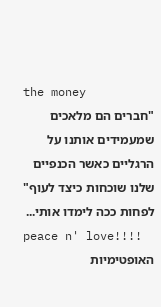the money
"חברים הם מלאכים שמעמידים אותנו על הרגליים כאשר הכנפיים שלנו שוכחות כיצד לעוף"
לפחות ככה לימדו אותי...
peace n' love!!!!
האופטימיות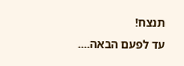תנצח!
עד לפעם הבאה....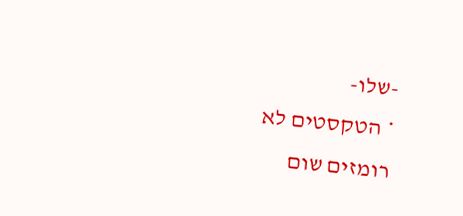-שלו-
* הטקסטים לא רומזים שום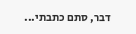דבר, סתם כתבתי...